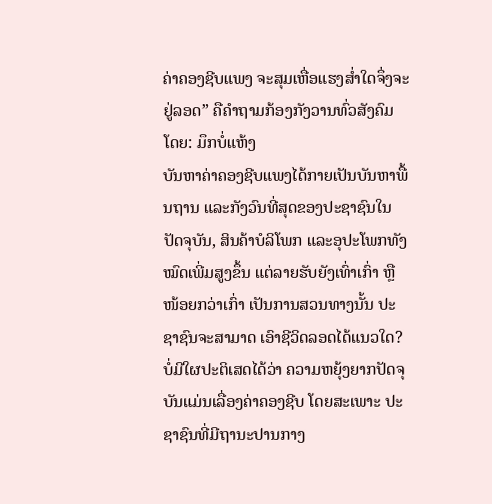ຄ່າຄອງຊີບແພງ ຈະສຸມເຫື່ອແຮງສໍ່າໃດຈຶ່ງຈະຢູ່ລອດ” ຄືຄຳຖາມກ້ອງກັງວານທົ່ວສັງຄົມ
ໂດຍ: ມຶກບໍ່ແຫ້ງ
ບັນຫາຄ່າຄອງຊີບແພງໄດ້ກາຍເປັນບັນຫາພື້ນຖານ ແລະກັງວົນທີ່ສຸດຂອງປະຊາຊົນໃນປັດຈຸບັນ, ສິນຄ້າບໍລິໂພກ ແລະອຸປະໂພກທັງໝົດເພີ່ມສູງຂຶ້ນ ແຕ່ລາຍຮັບຍັງເທົ່າເກົ່າ ຫຼື ໜ້ອຍກວ່າເກົ່າ ເປັນການສວນທາງນັ້ນ ປະຊາຊົນຈະສາມາດ ເອົາຊີວິດລອດໄດ້ແນວໃດ?
ບໍ່ມີໃຜປະຕິເສດໄດ້ວ່າ ຄວາມຫຍຸ້ງຍາກປັດຈຸບັນແມ່ນເລື່ອງຄ່າຄອງຊີບ ໂດຍສະເພາະ ປະຊາຊົນທີ່ມີຖານະປານກາງ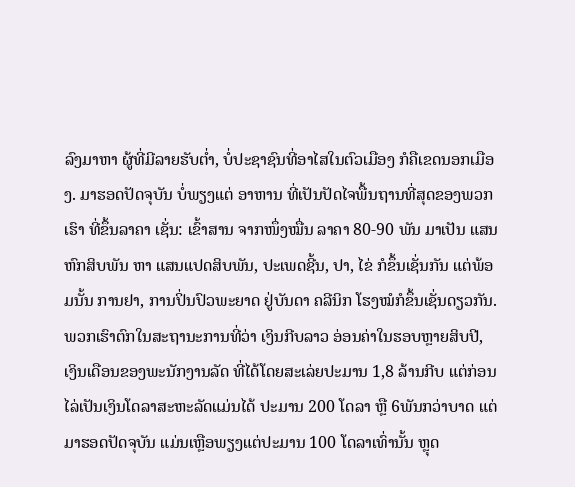ລົງມາຫາ ຜູ້ທີ່ມີລາຍຮັບຕໍ່າ, ບໍ່ປະຊາຊົນທີ່ອາໄສໃນຕົວເມືອງ ກໍຄືເຂດນອກເມືອງ. ມາຮອດປັດຈຸບັນ ບໍ່ພຽງແຕ່ ອາຫານ ທີ່ເປັນປັດໄຈພື້ນຖານທີ່ສຸດຂອງພວກເຮົາ ທີ່ຂຶ້ນລາຄາ ເຊັ່ນ: ເຂົ້າສານ ຈາກໜຶ່ງໝື່ນ ລາຄາ 80-90 ພັນ ມາເປັນ ແສນຫົກສິບພັນ ຫາ ແສນແປດສິບພັນ, ປະເພດຊີ້ນ, ປາ, ໄຂ່ ກໍຂຶ້ນເຊັ່ນກັນ ແຕ່ພ້ອມນັ້ນ ການຢາ, ການປິ່ນປົວພະຍາດ ຢູ່ບັນດາ ຄລີນິກ ໂຮງໝໍກໍຂຶ້ນເຊັ່ນດຽວກັນ.
ພວກເຮົາຕົກໃນສະຖານະການທີ່ວ່າ ເງິນກີບລາວ ອ່ອນຄ່າໃນຮອບຫຼາຍສິບປີ, ເງິນເດືອນຂອງພະນັກງານລັດ ທີ່ໄດ້ໂດຍສະເລ່ຍປະມານ 1,8 ລ້ານກີບ ແຕ່ກ່ອນໄລ່ເປັນເງິນໂດລາສະຫະລັດແມ່ນໄດ້ ປະມານ 200 ໂດລາ ຫຼື 6ພັນກວ່າບາດ ແຕ່ມາຮອດປັດຈຸບັນ ແມ່ນເຫຼືອພຽງແຕ່ປະມານ 100 ໂດລາເທົ່ານັ້ນ ຫຼຸດ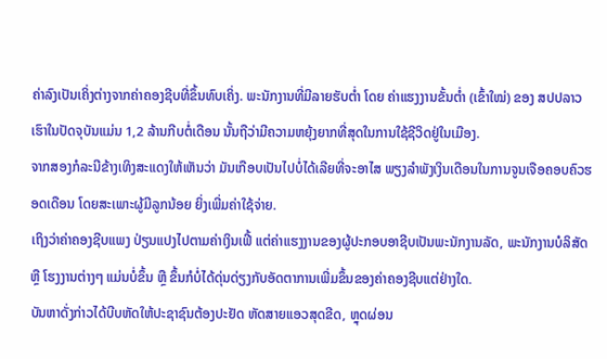ຄ່າລົງເປັນເຄິ່ງຕ່າງຈາກຄ່າຄອງຊີບທີ່ຂຶ້ນທົບເຄິ່ງ. ພະນັກງານທີ່ມີລາຍຮັບຕໍ່າ ໂດຍ ຄ່າແຮງງານຂັ້ນຕໍ່າ (ເຂົ້າໃໝ່) ຂອງ ສປປລາວ ເຮົາໃນປັດຈຸບັນແມ່ນ 1,2 ລ້ານກີບຕໍ່ເດືອນ ນັ້ນຖືວ່າມີຄວາມຫຍຸ້ງຍາກທີ່ສຸດໃນການໃຊ້ຊີວິດຢູ່ໃນເມືອງ.
ຈາກສອງກໍລະນີຂ້າງເທິງສະແດງໃຫ້ເຫັນວ່າ ມັນເກືອບເປັນໄປບໍ່ໄດ້ເລີຍທີ່ຈະອາໄສ ພຽງລຳພັງເງິນເດືອນໃນການຈູນເຈືອຄອບຄົວຮອດເດືອນ ໂດຍສະເພາະຜູ້ມີລູກນ້ອຍ ຍິ່ງເພີ່ມຄ່າໃຊ້ຈ່າຍ.
ເຖິງວ່າຄ່າຄອງຊີບແພງ ປ່ຽນແປງໄປຕາມຄ່າເງິນເຟີ້ ແຕ່ຄ່າແຮງງານຂອງຜູ້ປະກອບອາຊີບເປັນພະນັກງານລັດ, ພະນັກງານບໍລິສັດ ຫຼື ໂຮງງານຕ່າງໆ ແມ່ນບໍ່ຂຶ້ນ ຫຼື ຂຶ້ນກໍບໍ່ໄດ້ດຸ່ນດ່ຽງກັບອັດຕາການເພີ່ມຂຶ້ນຂອງຄ່າຄອງຊີບແຕ່ຢ່າງໃດ.
ບັນຫາດັ່ງກ່າວໄດ້ບີບຫັດໃຫ້ປະຊາຊົນຕ້ອງປະຢັດ ຫັດສາຍແອວສຸດຂີດ, ຫຼຸດຜ່ອນ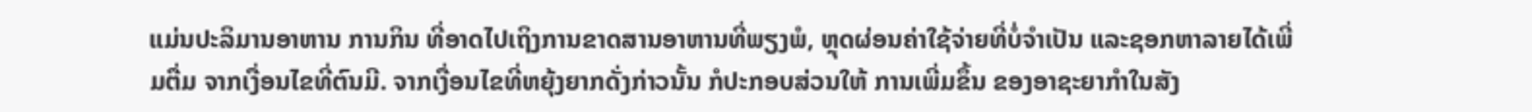ແມ່ນປະລິມານອາຫານ ການກິນ ທີ່ອາດໄປເຖິງການຂາດສານອາຫານທີ່ພຽງພໍ, ຫຼຸດຜ່ອນຄ່າໃຊ້ຈ່າຍທີ່ບໍ່ຈຳເປັນ ແລະຊອກຫາລາຍໄດ້ເພີ່ມຕື່ມ ຈາກເງື່ອນໄຂທີ່ຕົນມີ. ຈາກເງື່ອນໄຂທີ່ຫຍຸ້ງຍາກດັ່ງກ່າວນັ້ນ ກໍປະກອບສ່ວນໃຫ້ ການເພີ່ມຂຶ້ນ ຂອງອາຊະຍາກຳໃນສັງ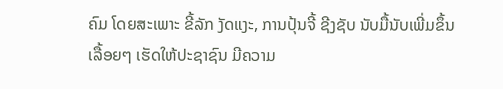ຄົມ ໂດຍສະເພາະ ຂີ້ລັກ ງັດແງະ, ການປຸ້ນຈີ້ ຊີງຊັບ ນັບມື້ນັບເພີ່ມຂຶ້ນເລື້ອຍໆ ເຮັດໃຫ້ປະຊາຊົນ ມີຄວາມ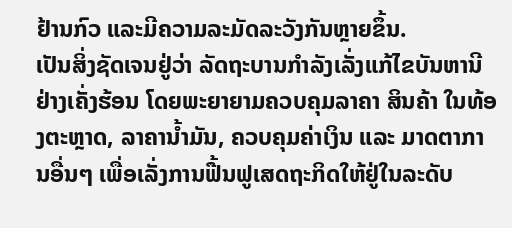ຢ້ານກົວ ແລະມີຄວາມລະມັດລະວັງກັນຫຼາຍຂຶ້ນ.
ເປັນສິ່ງຊັດເຈນຢູ່ວ່າ ລັດຖະບານກຳລັງເລັ່ງແກ້ໄຂບັນຫານີຢ່າງເຄັ່ງຮ້ອນ ໂດຍພະຍາຍາມຄວບຄຸມລາຄາ ສິນຄ້າ ໃນທ້ອງຕະຫຼາດ, ລາຄານໍ້າມັນ, ຄວບຄຸມຄ່າເງິນ ແລະ ມາດຕາການອື່ນໆ ເພື່ອເລັ່ງການຟື້ນຟູເສດຖະກິດໃຫ້ຢູ່ໃນລະດັບ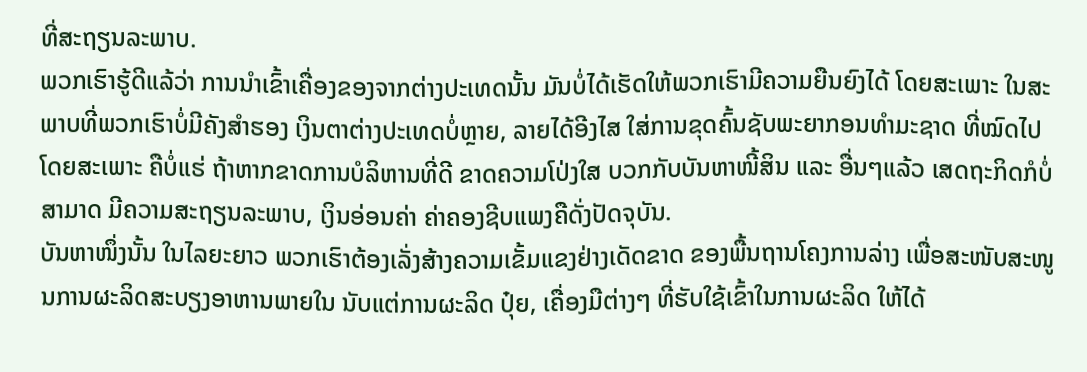ທີ່ສະຖຽນລະພາບ.
ພວກເຮົາຮູ້ດີແລ້ວ່າ ການນຳເຂົ້າເຄື່ອງຂອງຈາກຕ່າງປະເທດນັ້ນ ມັນບໍ່ໄດ້ເຮັດໃຫ້ພວກເຮົາມີຄວາມຍືນຍົງໄດ້ ໂດຍສະເພາະ ໃນສະພາບທີ່ພວກເຮົາບໍ່ມີຄັງສຳຮອງ ເງິນຕາຕ່າງປະເທດບໍ່ຫຼາຍ, ລາຍໄດ້ອີງໄສ ໃສ່ການຂຸດຄົ້ນຊັບພະຍາກອນທຳມະຊາດ ທີ່ໝົດໄປ ໂດຍສະເພາະ ຄືບໍ່ແຮ່ ຖ້າຫາກຂາດການບໍລິຫານທີ່ດີ ຂາດຄວາມໂປ່ງໃສ ບວກກັບບັນຫາໜີ້ສິນ ແລະ ອື່ນໆແລ້ວ ເສດຖະກິດກໍບໍ່ສາມາດ ມີຄວາມສະຖຽນລະພາບ, ເງິນອ່ອນຄ່າ ຄ່າຄອງຊີບແພງຄືດັ່ງປັດຈຸບັນ.
ບັນຫາໜຶ່ງນັ້ນ ໃນໄລຍະຍາວ ພວກເຮົາຕ້ອງເລັ່ງສ້າງຄວາມເຂັ້ມແຂງຢ່າງເດັດຂາດ ຂອງພື້ນຖານໂຄງການລ່າງ ເພື່ອສະໜັບສະໜູນການຜະລິດສະບຽງອາຫານພາຍໃນ ນັບແຕ່ການຜະລິດ ປຸ໋ຍ, ເຄື່ອງມືຕ່າງໆ ທີ່ຮັບໃຊ້ເຂົ້າໃນການຜະລິດ ໃຫ້ໄດ້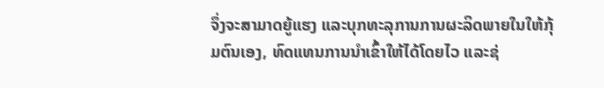ຈຶ່ງຈະສາມາດຍູ້ແຮງ ແລະບຸກທະລຸການການຜະລິດພາຍໃນໃຫ້ກຸ້ມຕົນເອງ, ທົດແທນການນຳເຂົ້າໃຫ້ໄດ້ໂດຍໄວ ແລະຊ່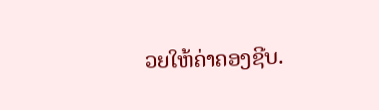ວຍໃຫ້ຄ່າຄອງຊີບ.